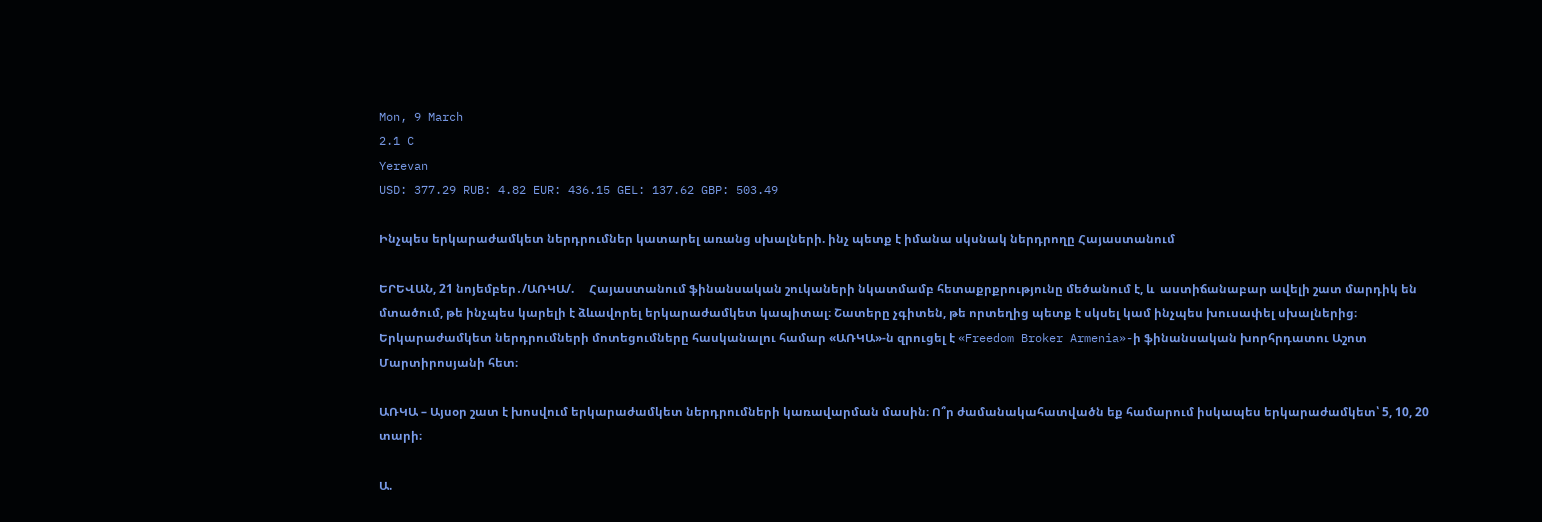Mon, 9 March
2.1 C
Yerevan
USD: 377.29 RUB: 4.82 EUR: 436.15 GEL: 137.62 GBP: 503.49

Ինչպես երկարաժամկետ ներդրումներ կատարել առանց սխալների. ինչ պետք է իմանա սկսնակ ներդրողը Հայաստանում

ԵՐԵՎԱՆ, 21 նոյեմբեր․/ԱՌԿԱ/.     Հայաստանում ֆինանսական շուկաների նկատմամբ հետաքրքրությունը մեծանում է, և  աստիճանաբար ավելի շատ մարդիկ են մտածում, թե ինչպես կարելի է ձևավորել երկարաժամկետ կապիտալ։ Շատերը չգիտեն, թե որտեղից պետք է սկսել կամ ինչպես խուսափել սխալներից։ Երկարաժամկետ ներդրումների մոտեցումները հասկանալու համար «ԱՌԿԱ»-ն զրուցել է «Freedom Broker Armenia»-ի ֆինանսական խորհրդատու Աշոտ Մարտիրոսյանի հետ։

ԱՌԿԱ – Այսօր շատ է խոսվում երկարաժամկետ ներդրումների կառավարման մասին։ Ո՞ր ժամանակահատվածն եք համարում իսկապես երկարաժամկետ՝ 5, 10, 20 տարի։

Ա.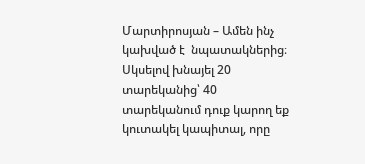Մարտիրոսյան – Ամեն ինչ կախված է  նպատակներից։ Սկսելով խնայել 20 տարեկանից՝ 40 տարեկանում դուք կարող եք կուտակել կապիտալ, որը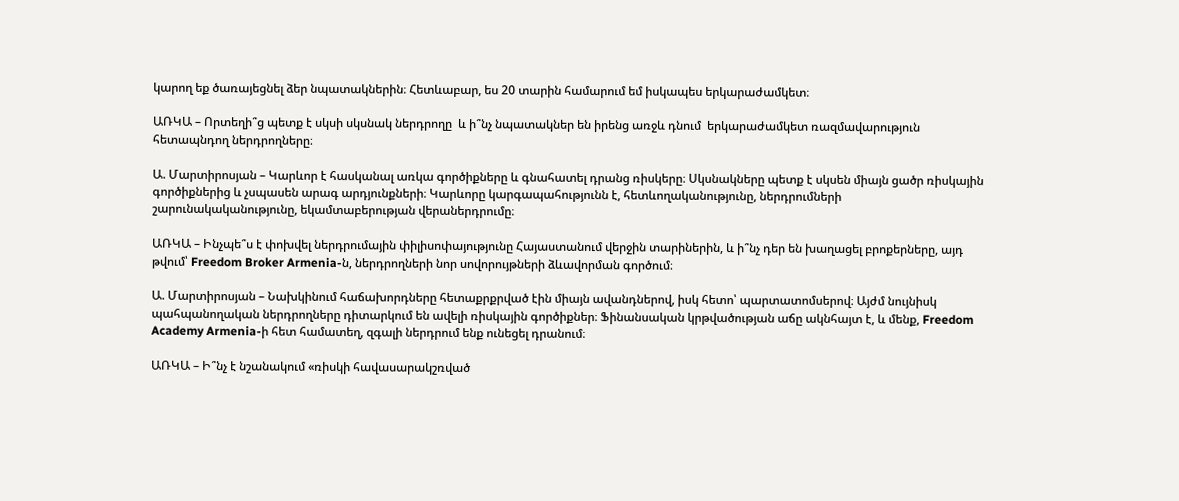կարող եք ծառայեցնել ձեր նպատակներին։ Հետևաբար, ես 20 տարին համարում եմ իսկապես երկարաժամկետ։

ԱՌԿԱ – Որտեղի՞ց պետք է սկսի սկսնակ ներդրողը  և ի՞նչ նպատակներ են իրենց առջև դնում  երկարաժամկետ ռազմավարություն հետապնդող ներդրողները։

Ա. Մարտիրոսյան – Կարևոր է հասկանալ առկա գործիքները և գնահատել դրանց ռիսկերը։ Սկսնակները պետք է սկսեն միայն ցածր ռիսկային գործիքներից և չսպասեն արագ արդյունքների։ Կարևորը կարգապահությունն է, հետևողականությունը, ներդրումների շարունակականությունը, եկամտաբերության վերաներդրումը։

ԱՌԿԱ – Ինչպե՞ս է փոխվել ներդրումային փիլիսոփայությունը Հայաստանում վերջին տարիներին, և ի՞նչ դեր են խաղացել բրոքերները, այդ թվում՝ Freedom Broker Armenia-ն, ներդրողների նոր սովորույթների ձևավորման գործում։

Ա. Մարտիրոսյան – Նախկինում հաճախորդները հետաքրքրված էին միայն ավանդներով, իսկ հետո՝ պարտատոմսերով։ Այժմ նույնիսկ պահպանողական ներդրողները դիտարկում են ավելի ռիսկային գործիքներ։ Ֆինանսական կրթվածության աճը ակնհայտ է, և մենք, Freedom Academy Armenia-ի հետ համատեղ, զգալի ներդրում ենք ունեցել դրանում։

ԱՌԿԱ – Ի՞նչ է նշանակում «ռիսկի հավասարակշռված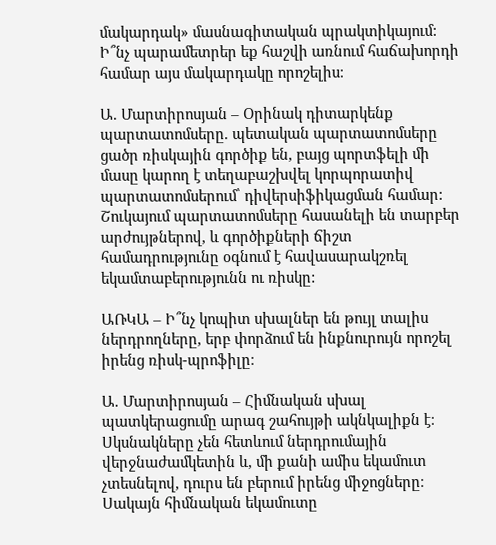մակարդակ» մասնագիտական պրակտիկայում: Ի՞նչ պարամետրեր եք հաշվի առնում հաճախորդի համար այս մակարդակը որոշելիս։

Ա. Մարտիրոսյան – Օրինակ դիտարկենք պարտատոմսերը. պետական պարտատոմսերը ցածր ռիսկային գործիք են, բայց պորտֆելի մի մասը կարող է տեղաբաշխվել կորպորատիվ պարտատոմսերում՝ դիվերսիֆիկացման համար: Շուկայում պարտատոմսերը հասանելի են տարբեր արժույթներով, և գործիքների ճիշտ համադրությունը օգնում է հավասարակշռել եկամտաբերությունն ու ռիսկը:

ԱՌԿԱ – Ի՞նչ կոպիտ սխալներ են թույլ տալիս ներդրողները, երբ փորձում են ինքնուրույն որոշել իրենց ռիսկ-պրոֆիլը։

Ա. Մարտիրոսյան – Հիմնական սխալ պատկերացումը արագ շահույթի ակնկալիքն է։ Սկսնակները չեն հետևում ներդրումային վերջնաժամկետին և, մի քանի ամիս եկամուտ չտեսնելով, դուրս են բերում իրենց միջոցները։ Սակայն հիմնական եկամուտը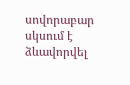սովորաբար սկսում է ձևավորվել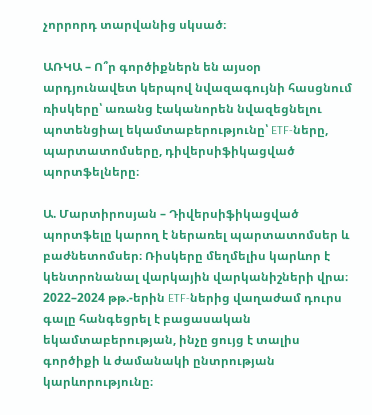չորրորդ տարվանից սկսած։

ԱՌԿԱ – Ո՞ր գործիքներն են այսօր արդյունավետ կերպով նվազագույնի հասցնում ռիսկերը՝ առանց էականորեն նվազեցնելու պոտենցիալ եկամտաբերությունը՝ ETF-ները, պարտատոմսերը, դիվերսիֆիկացված պորտֆելները։

Ա. Մարտիրոսյան – Դիվերսիֆիկացված պորտֆելը կարող է ներառել պարտատոմսեր և բաժնետոմսեր։ Ռիսկերը մեղմելիս կարևոր է կենտրոնանալ վարկային վարկանիշների վրա։ 2022–2024 թթ.-երին ETF-ներից վաղաժամ դուրս գալը հանգեցրել է բացասական եկամտաբերության, ինչը ցույց է տալիս գործիքի և ժամանակի ընտրության  կարևորությունը։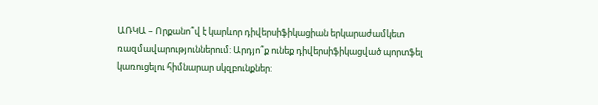ԱՌԿԱ – Որքանո՞վ է կարևոր դիվերսիֆիկացիան երկարաժամկետ ռազմավարություններում: Արդյո՞ք ունեք դիվերսիֆիկացված պորտֆել կառուցելու հիմնարար սկզբունքներ: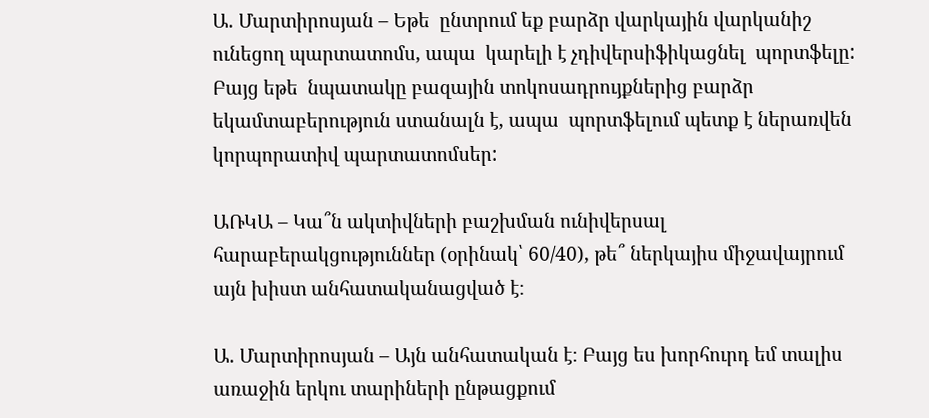Ա. Մարտիրոսյան – Եթե  ընտրում եք բարձր վարկային վարկանիշ ունեցող պարտատոմս, ապա  կարելի է չդիվերսիֆիկացնել  պորտֆելը: Բայց եթե  նպատակը բազային տոկոսադրույքներից բարձր եկամտաբերություն ստանալն է, ապա  պորտֆելում պետք է ներառվեն կորպորատիվ պարտատոմսեր:

ԱՌԿԱ – Կա՞ն ակտիվների բաշխման ունիվերսալ հարաբերակցություններ (օրինակ՝ 60/40), թե՞ ներկայիս միջավայրում այն խիստ անհատականացված է։

Ա. Մարտիրոսյան – Այն անհատական է։ Բայց ես խորհուրդ եմ տալիս առաջին երկու տարիների ընթացքում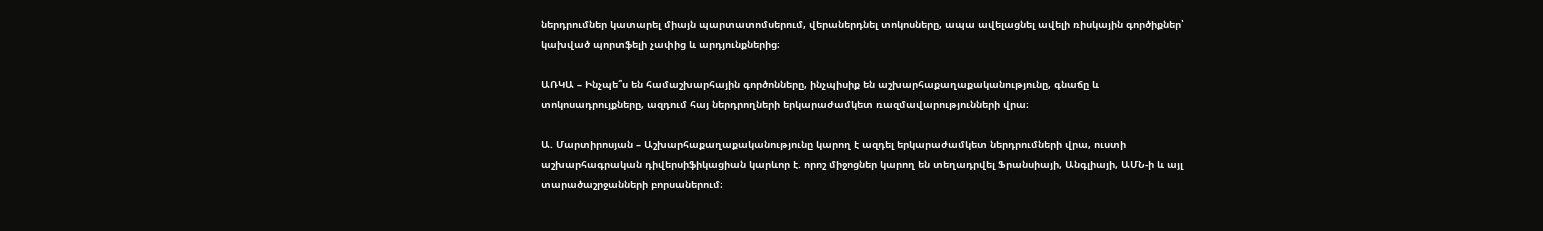ներդրումներ կատարել միայն պարտատոմսերում, վերաներդնել տոկոսները, ապա ավելացնել ավելի ռիսկային գործիքներ՝ կախված պորտֆելի չափից և արդյունքներից։

ԱՌԿԱ – Ինչպե՞ս են համաշխարհային գործոնները, ինչպիսիք են աշխարհաքաղաքականությունը, գնաճը և տոկոսադրույքները, ազդում հայ ներդրողների երկարաժամկետ ռազմավարությունների վրա։

Ա. Մարտիրոսյան – Աշխարհաքաղաքականությունը կարող է ազդել երկարաժամկետ ներդրումների վրա, ուստի աշխարհագրական դիվերսիֆիկացիան կարևոր է. որոշ միջոցներ կարող են տեղադրվել Ֆրանսիայի, Անգլիայի, ԱՄՆ-ի և այլ տարածաշրջանների բորսաներում։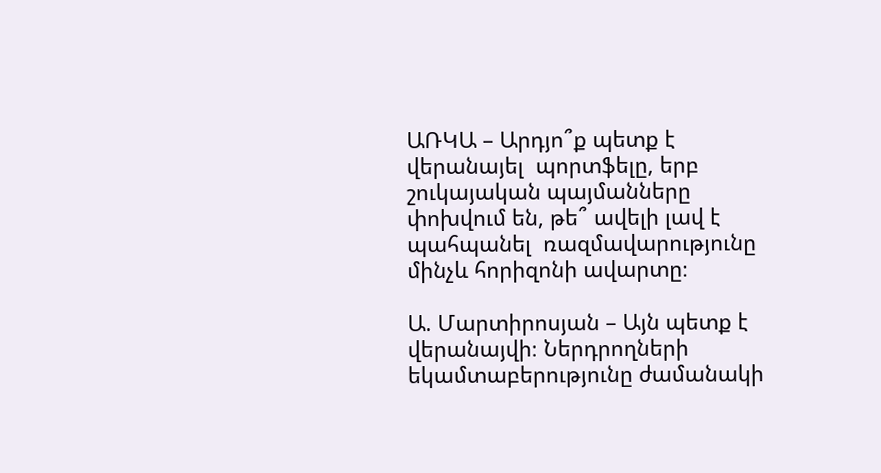ԱՌԿԱ – Արդյո՞ք պետք է վերանայել  պորտֆելը, երբ շուկայական պայմանները փոխվում են, թե՞ ավելի լավ է պահպանել  ռազմավարությունը մինչև հորիզոնի ավարտը։

Ա. Մարտիրոսյան – Այն պետք է վերանայվի։ Ներդրողների եկամտաբերությունը ժամանակի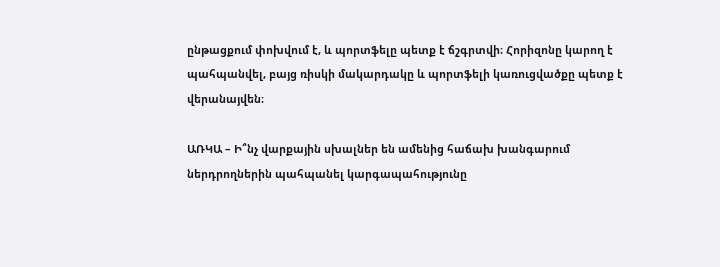ընթացքում փոխվում է, և պորտֆելը պետք է ճշգրտվի։ Հորիզոնը կարող է պահպանվել, բայց ռիսկի մակարդակը և պորտֆելի կառուցվածքը պետք է վերանայվեն։

ԱՌԿԱ – Ի՞նչ վարքային սխալներ են ամենից հաճախ խանգարում ներդրողներին պահպանել կարգապահությունը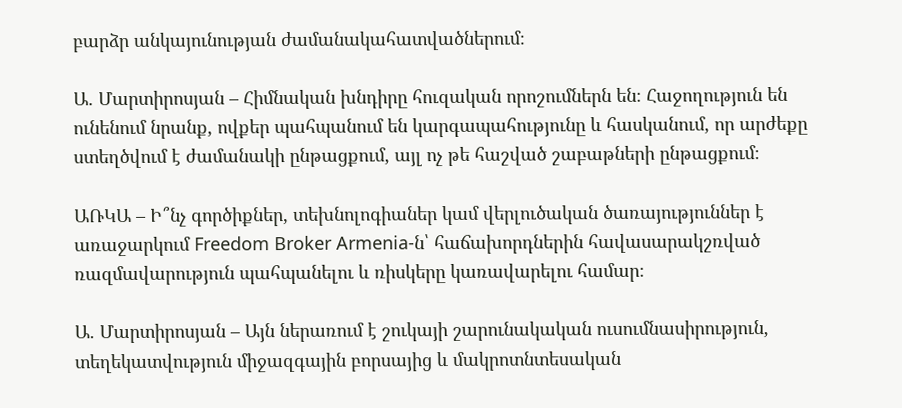բարձր անկայունության ժամանակահատվածներում։

Ա. Մարտիրոսյան – Հիմնական խնդիրը հուզական որոշումներն են։ Հաջողություն են ունենում նրանք, ովքեր պահպանում են կարգապահությունը և հասկանում, որ արժեքը ստեղծվում է ժամանակի ընթացքում, այլ ոչ թե հաշված շաբաթների ընթացքում։

ԱՌԿԱ – Ի՞նչ գործիքներ, տեխնոլոգիաներ կամ վերլուծական ծառայություններ է առաջարկում Freedom Broker Armenia-ն՝ հաճախորդներին հավասարակշռված ռազմավարություն պահպանելու և ռիսկերը կառավարելու համար։

Ա. Մարտիրոսյան – Այն ներառում է շուկայի շարունակական ուսումնասիրություն, տեղեկատվություն միջազգային բորսայից և մակրոտնտեսական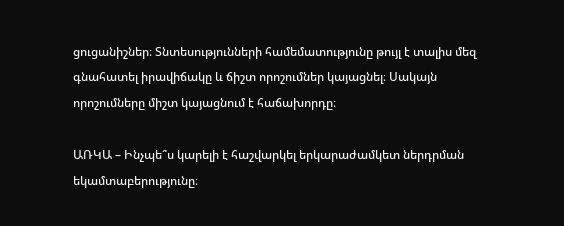ցուցանիշներ։ Տնտեսությունների համեմատությունը թույլ է տալիս մեզ գնահատել իրավիճակը և ճիշտ որոշումներ կայացնել։ Սակայն որոշումները միշտ կայացնում է հաճախորդը։

ԱՌԿԱ – Ինչպե՞ս կարելի է հաշվարկել երկարաժամկետ ներդրման եկամտաբերությունը։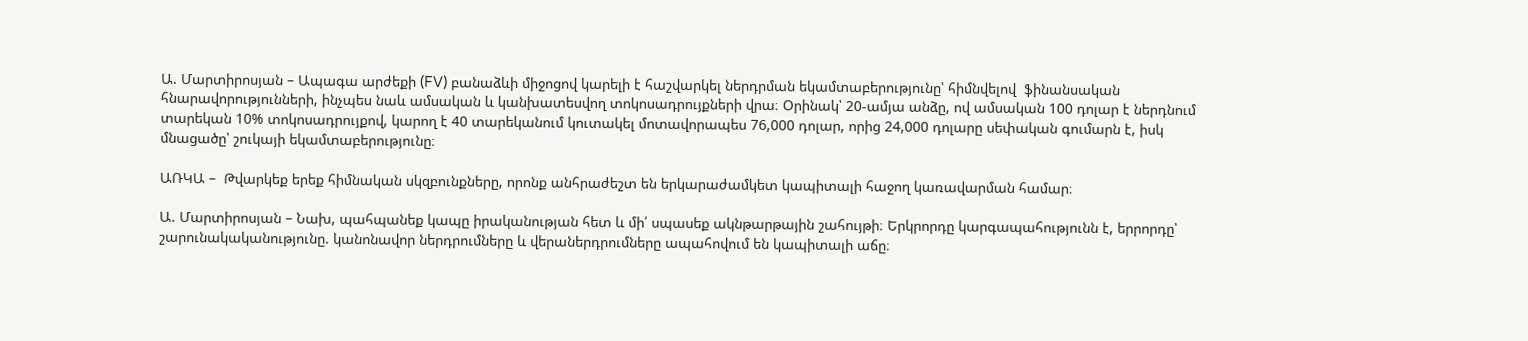Ա. Մարտիրոսյան – Ապագա արժեքի (FV) բանաձևի միջոցով կարելի է հաշվարկել ներդրման եկամտաբերությունը՝ հիմնվելով  ֆինանսական հնարավորությունների, ինչպես նաև ամսական և կանխատեսվող տոկոսադրույքների վրա։ Օրինակ՝ 20-ամյա անձը, ով ամսական 100 դոլար է ներդնում տարեկան 10% տոկոսադրույքով, կարող է 40 տարեկանում կուտակել մոտավորապես 76,000 դոլար, որից 24,000 դոլարը սեփական գումարն է, իսկ մնացածը՝ շուկայի եկամտաբերությունը։

ԱՌԿԱ –  Թվարկեք երեք հիմնական սկզբունքները, որոնք անհրաժեշտ են երկարաժամկետ կապիտալի հաջող կառավարման համար։

Ա. Մարտիրոսյան – Նախ, պահպանեք կապը իրականության հետ և մի՛ սպասեք ակնթարթային շահույթի։ Երկրորդը կարգապահությունն է, երրորդը՝ շարունակականությունը. կանոնավոր ներդրումները և վերաներդրումները ապահովում են կապիտալի աճը։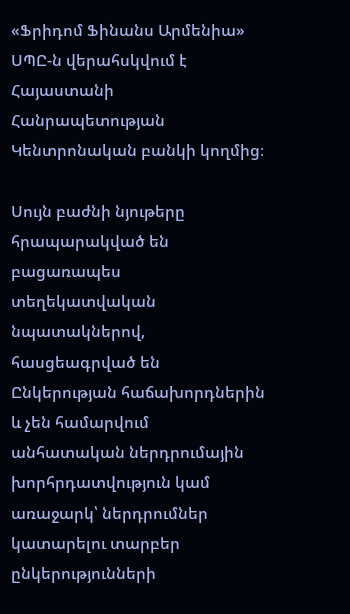«Ֆրիդոմ Ֆինանս Արմենիա» ՍՊԸ-ն վերահսկվում է Հայաստանի Հանրապետության Կենտրոնական բանկի կողմից։

Սույն բաժնի նյութերը հրապարակված են բացառապես տեղեկատվական նպատակներով, հասցեագրված են Ընկերության հաճախորդներին և չեն համարվում անհատական ներդրումային խորհրդատվություն կամ առաջարկ՝ ներդրումներ կատարելու տարբեր ընկերությունների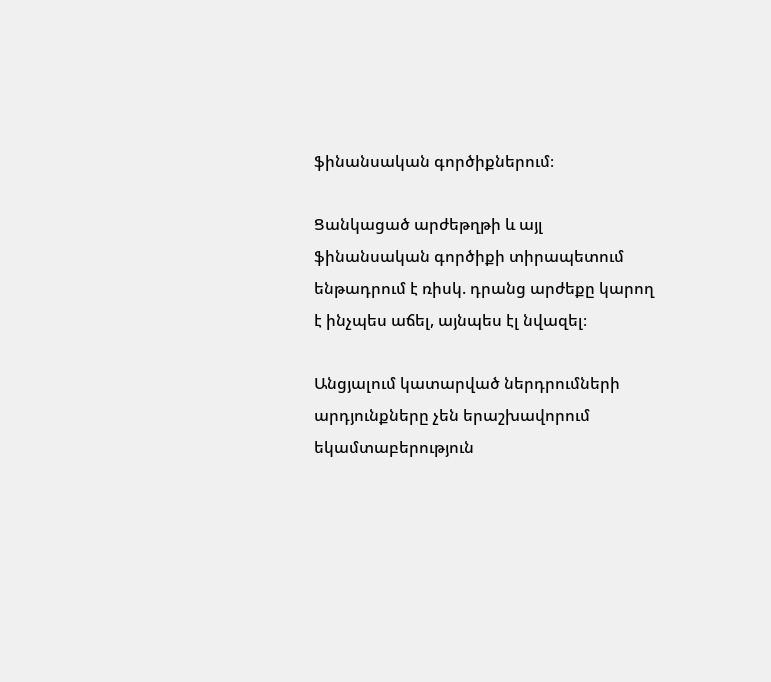ֆինանսական գործիքներում։

Ցանկացած արժեթղթի և այլ ֆինանսական գործիքի տիրապետում ենթադրում է ռիսկ. դրանց արժեքը կարող է ինչպես աճել, այնպես էլ նվազել։

Անցյալում կատարված ներդրումների արդյունքները չեն երաշխավորում եկամտաբերություն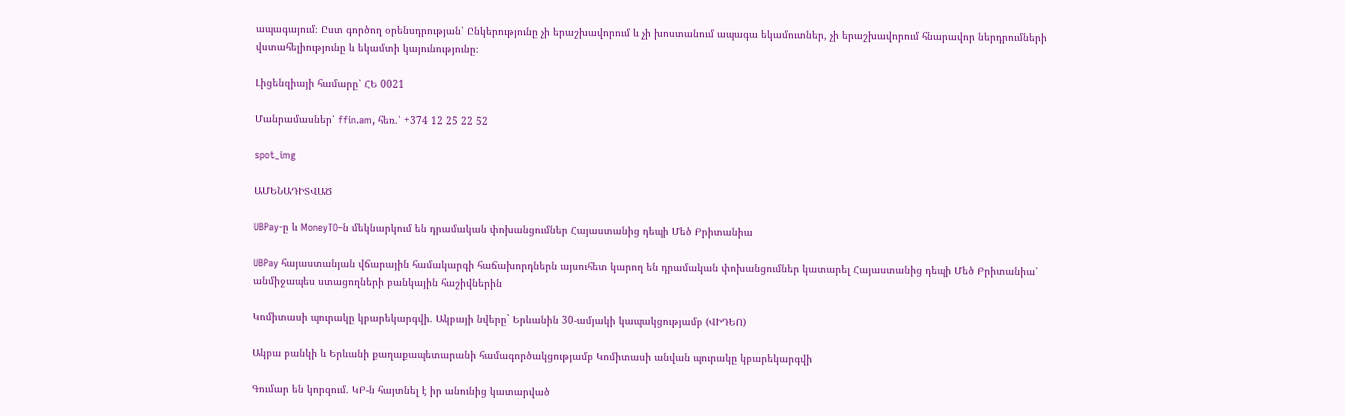ապագայում։ Ըստ գործող օրենսդրության՝ Ընկերությունը չի երաշխավորում և չի խոստանում ապագա եկամուտներ, չի երաշխավորում հնարավոր ներդրումների վստահելիությունը և եկամտի կայունությունը։

Լիցենզիայի համարը՝ ՀԵ 0021

Մանրամասներ՝ ffin.am, հեռ.՝ +374 12 25 22 52

spot_img

ԱՄԵՆԱԴԻՏՎԱԾ

UBPay-ը և MoneyTO–ն մեկնարկում են դրամական փոխանցումներ Հայաստանից դեպի Մեծ Բրիտանիա

UBPay հայաստանյան վճարային համակարգի հաճախորդներն այսուհետ կարող են դրամական փոխանցումներ կատարել Հայաստանից դեպի Մեծ Բրիտանիա՝ անմիջապես ստացողների բանկային հաշիվներին

Կոմիտասի պուրակը կբարեկարգվի. Ակբայի նվերը` Երևանին 30-ամյակի կապակցությամբ (ՎԻԴԵՈ)

Ակբա բանկի և Երևանի քաղաքապետարանի համագործակցությամբ Կոմիտասի անվան պուրակը կբարեկարգվի

Գումար են կորզում. ԿԲ-ն հայտնել է իր անունից կատարված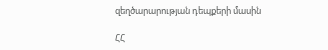զեղծարարության դեպքերի մասին

ՀՀ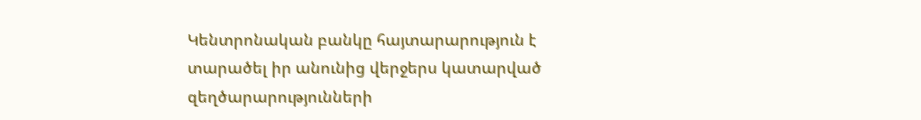Կենտրոնական բանկը հայտարարություն է տարածել իր անունից վերջերս կատարված զեղծարարությունների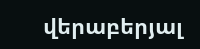վերաբերյալ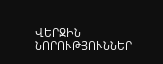ՎԵՐՋԻՆ ՆՈՐՈՒԹՅՈՒՆՆԵՐ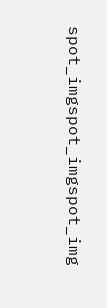spot_imgspot_imgspot_img